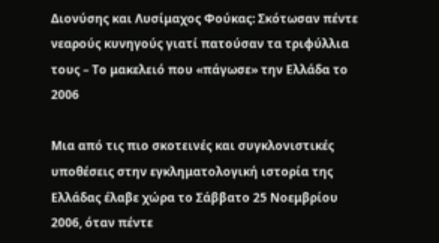Διονύσης και Λυσίμαχος Φούκας: Σκότωσαν πέντε νεαρούς κυνηγούς γιατί πατούσαν τα τριφύλλια τους – Το μακελειό που «πάγωσε» την Ελλάδα το 2006

Μια από τις πιο σκοτεινές και συγκλονιστικές υποθέσεις στην εγκληματολογική ιστορία της Ελλάδας έλαβε χώρα το Σάββατο 25 Νοεμβρίου 2006, όταν πέντε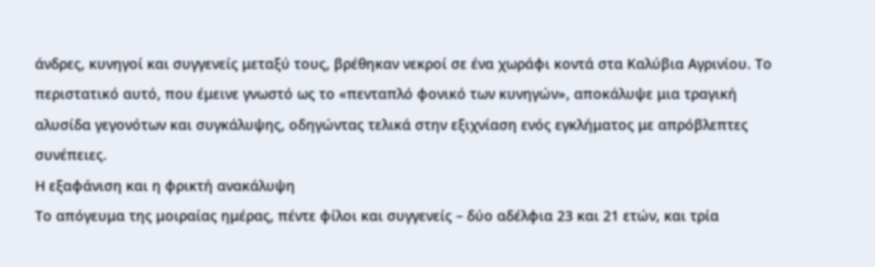άνδρες, κυνηγοί και συγγενείς μεταξύ τους, βρέθηκαν νεκροί σε ένα χωράφι κοντά στα Καλύβια Αγρινίου. Το περιστατικό αυτό, που έμεινε γνωστό ως το «πενταπλό φονικό των κυνηγών», αποκάλυψε μια τραγική αλυσίδα γεγονότων και συγκάλυψης, οδηγώντας τελικά στην εξιχνίαση ενός εγκλήματος με απρόβλεπτες συνέπειες.
Η εξαφάνιση και η φρικτή ανακάλυψη
Το απόγευμα της μοιραίας ημέρας, πέντε φίλοι και συγγενείς – δύο αδέλφια 23 και 21 ετών, και τρία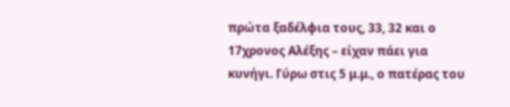πρώτα ξαδέλφια τους, 33, 32 και ο 17χρονος Αλέξης – είχαν πάει για κυνήγι. Γύρω στις 5 μ.μ., ο πατέρας του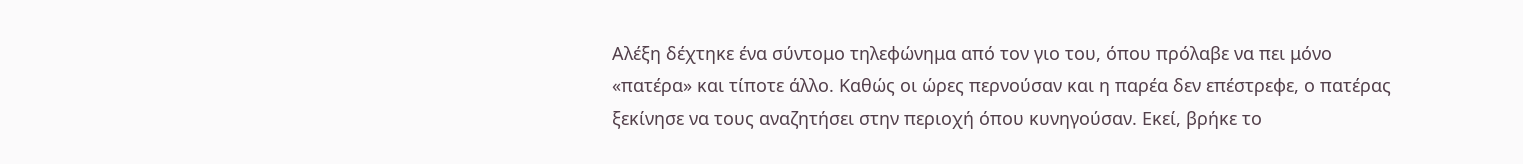Αλέξη δέχτηκε ένα σύντομο τηλεφώνημα από τον γιο του, όπου πρόλαβε να πει μόνο «πατέρα» και τίποτε άλλο. Καθώς οι ώρες περνούσαν και η παρέα δεν επέστρεφε, ο πατέρας ξεκίνησε να τους αναζητήσει στην περιοχή όπου κυνηγούσαν. Εκεί, βρήκε το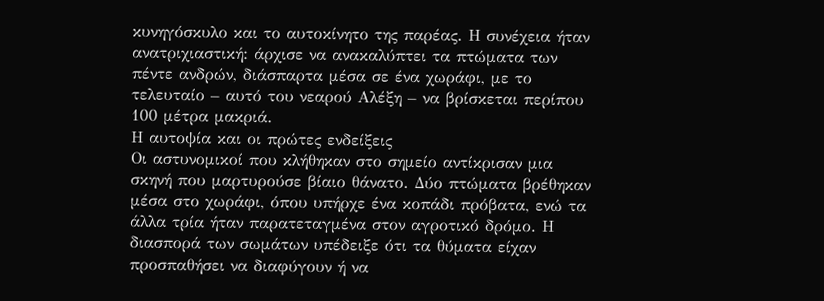κυνηγόσκυλο και το αυτοκίνητο της παρέας. Η συνέχεια ήταν ανατριχιαστική: άρχισε να ανακαλύπτει τα πτώματα των πέντε ανδρών, διάσπαρτα μέσα σε ένα χωράφι, με το τελευταίο – αυτό του νεαρού Αλέξη – να βρίσκεται περίπου 100 μέτρα μακριά.
Η αυτοψία και οι πρώτες ενδείξεις
Οι αστυνομικοί που κλήθηκαν στο σημείο αντίκρισαν μια σκηνή που μαρτυρούσε βίαιο θάνατο. Δύο πτώματα βρέθηκαν μέσα στο χωράφι, όπου υπήρχε ένα κοπάδι πρόβατα, ενώ τα άλλα τρία ήταν παρατεταγμένα στον αγροτικό δρόμο. Η διασπορά των σωμάτων υπέδειξε ότι τα θύματα είχαν προσπαθήσει να διαφύγουν ή να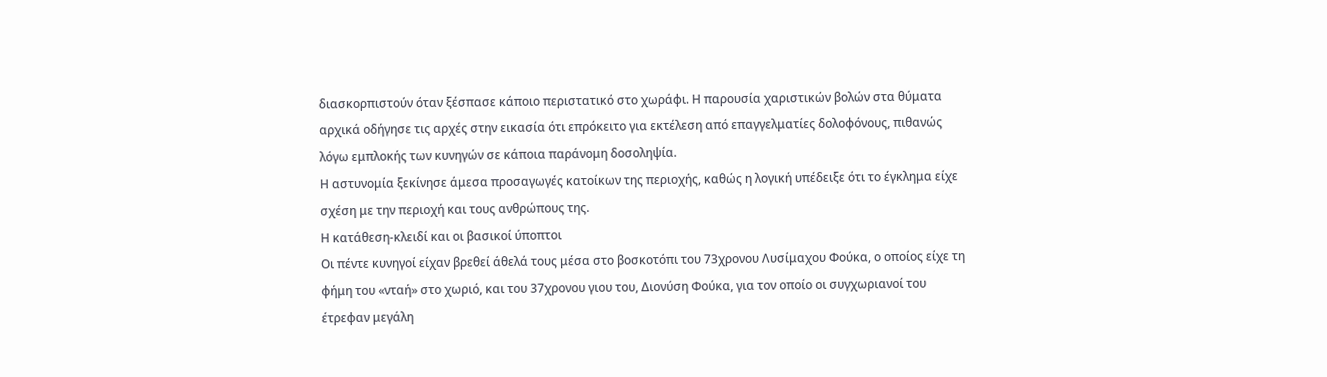διασκορπιστούν όταν ξέσπασε κάποιο περιστατικό στο χωράφι. Η παρουσία χαριστικών βολών στα θύματα αρχικά οδήγησε τις αρχές στην εικασία ότι επρόκειτο για εκτέλεση από επαγγελματίες δολοφόνους, πιθανώς λόγω εμπλοκής των κυνηγών σε κάποια παράνομη δοσοληψία.
Η αστυνομία ξεκίνησε άμεσα προσαγωγές κατοίκων της περιοχής, καθώς η λογική υπέδειξε ότι το έγκλημα είχε σχέση με την περιοχή και τους ανθρώπους της.
Η κατάθεση-κλειδί και οι βασικοί ύποπτοι
Οι πέντε κυνηγοί είχαν βρεθεί άθελά τους μέσα στο βοσκοτόπι του 73χρονου Λυσίμαχου Φούκα, ο οποίος είχε τη φήμη του «νταή» στο χωριό, και του 37χρονου γιου του, Διονύση Φούκα, για τον οποίο οι συγχωριανοί του έτρεφαν μεγάλη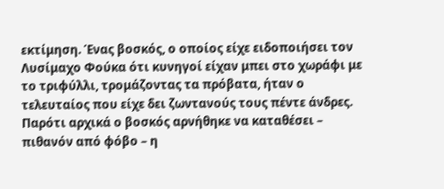εκτίμηση. Ένας βοσκός, ο οποίος είχε ειδοποιήσει τον Λυσίμαχο Φούκα ότι κυνηγοί είχαν μπει στο χωράφι με το τριφύλλι, τρομάζοντας τα πρόβατα, ήταν ο τελευταίος που είχε δει ζωντανούς τους πέντε άνδρες. Παρότι αρχικά ο βοσκός αρνήθηκε να καταθέσει – πιθανόν από φόβο – η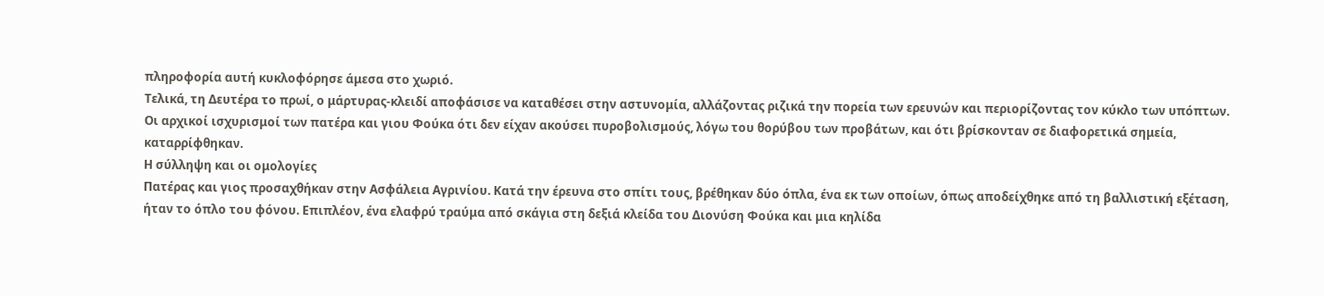πληροφορία αυτή κυκλοφόρησε άμεσα στο χωριό.
Τελικά, τη Δευτέρα το πρωί, ο μάρτυρας-κλειδί αποφάσισε να καταθέσει στην αστυνομία, αλλάζοντας ριζικά την πορεία των ερευνών και περιορίζοντας τον κύκλο των υπόπτων. Οι αρχικοί ισχυρισμοί των πατέρα και γιου Φούκα ότι δεν είχαν ακούσει πυροβολισμούς, λόγω του θορύβου των προβάτων, και ότι βρίσκονταν σε διαφορετικά σημεία, καταρρίφθηκαν.
Η σύλληψη και οι ομολογίες
Πατέρας και γιος προσαχθήκαν στην Ασφάλεια Αγρινίου. Κατά την έρευνα στο σπίτι τους, βρέθηκαν δύο όπλα, ένα εκ των οποίων, όπως αποδείχθηκε από τη βαλλιστική εξέταση, ήταν το όπλο του φόνου. Επιπλέον, ένα ελαφρύ τραύμα από σκάγια στη δεξιά κλείδα του Διονύση Φούκα και μια κηλίδα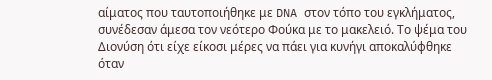αίματος που ταυτοποιήθηκε με DNA στον τόπο του εγκλήματος, συνέδεσαν άμεσα τον νεότερο Φούκα με το μακελειό. Το ψέμα του Διονύση ότι είχε είκοσι μέρες να πάει για κυνήγι αποκαλύφθηκε όταν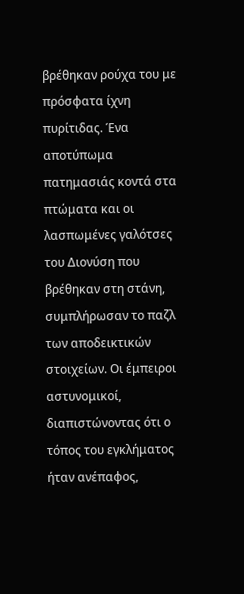βρέθηκαν ρούχα του με πρόσφατα ίχνη πυρίτιδας. Ένα αποτύπωμα πατημασιάς κοντά στα πτώματα και οι λασπωμένες γαλότσες του Διονύση που βρέθηκαν στη στάνη, συμπλήρωσαν το παζλ των αποδεικτικών στοιχείων. Οι έμπειροι αστυνομικοί, διαπιστώνοντας ότι ο τόπος του εγκλήματος ήταν ανέπαφος,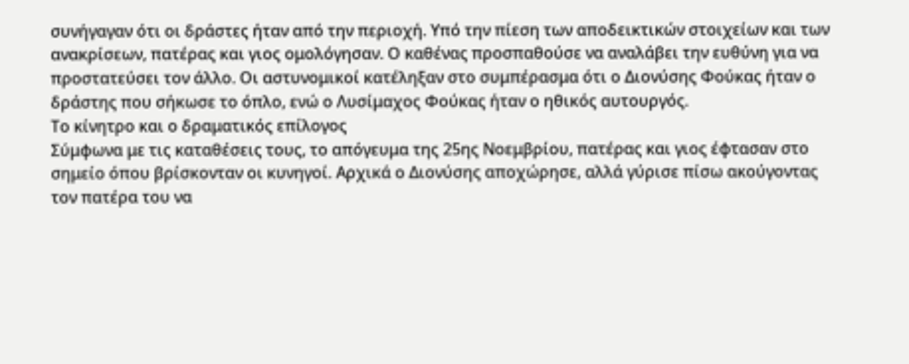συνήγαγαν ότι οι δράστες ήταν από την περιοχή. Υπό την πίεση των αποδεικτικών στοιχείων και των ανακρίσεων, πατέρας και γιος ομολόγησαν. Ο καθένας προσπαθούσε να αναλάβει την ευθύνη για να προστατεύσει τον άλλο. Οι αστυνομικοί κατέληξαν στο συμπέρασμα ότι ο Διονύσης Φούκας ήταν ο δράστης που σήκωσε το όπλο, ενώ ο Λυσίμαχος Φούκας ήταν ο ηθικός αυτουργός.
Το κίνητρο και ο δραματικός επίλογος
Σύμφωνα με τις καταθέσεις τους, το απόγευμα της 25ης Νοεμβρίου, πατέρας και γιος έφτασαν στο σημείο όπου βρίσκονταν οι κυνηγοί. Αρχικά ο Διονύσης αποχώρησε, αλλά γύρισε πίσω ακούγοντας τον πατέρα του να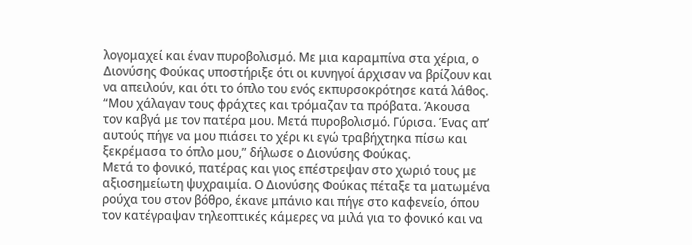λογομαχεί και έναν πυροβολισμό. Με μια καραμπίνα στα χέρια, ο Διονύσης Φούκας υποστήριξε ότι οι κυνηγοί άρχισαν να βρίζουν και να απειλούν, και ότι το όπλο του ενός εκπυρσοκρότησε κατά λάθος. “Μου χάλαγαν τους φράχτες και τρόμαζαν τα πρόβατα. Άκουσα τον καβγά με τον πατέρα μου. Μετά πυροβολισμό. Γύρισα. Ένας απ’ αυτούς πήγε να μου πιάσει το χέρι κι εγώ τραβήχτηκα πίσω και ξεκρέμασα το όπλο μου,” δήλωσε ο Διονύσης Φούκας.
Μετά το φονικό, πατέρας και γιος επέστρεψαν στο χωριό τους με αξιοσημείωτη ψυχραιμία. Ο Διονύσης Φούκας πέταξε τα ματωμένα ρούχα του στον βόθρο, έκανε μπάνιο και πήγε στο καφενείο, όπου τον κατέγραψαν τηλεοπτικές κάμερες να μιλά για το φονικό και να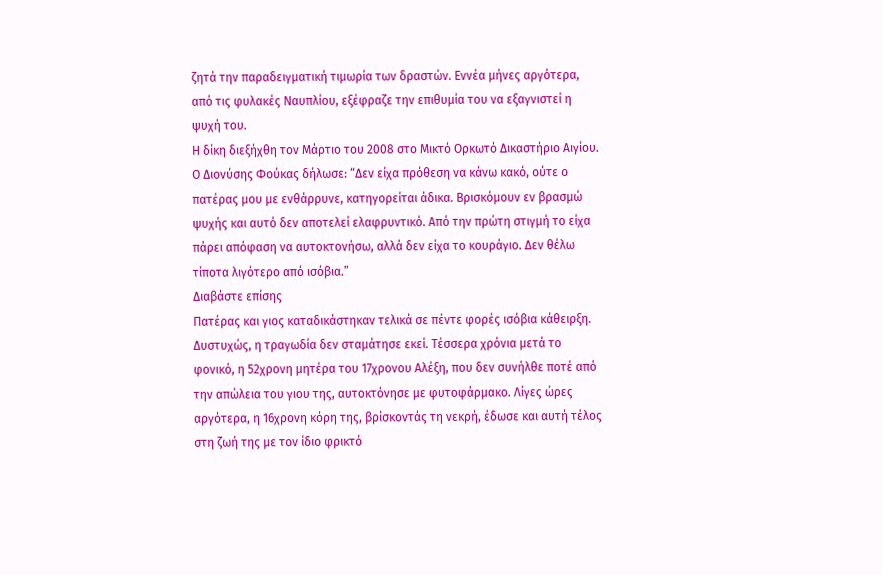ζητά την παραδειγματική τιμωρία των δραστών. Εννέα μήνες αργότερα, από τις φυλακές Ναυπλίου, εξέφραζε την επιθυμία του να εξαγνιστεί η ψυχή του.
Η δίκη διεξήχθη τον Μάρτιο του 2008 στο Μικτό Ορκωτό Δικαστήριο Αιγίου. Ο Διονύσης Φούκας δήλωσε: “Δεν είχα πρόθεση να κάνω κακό, ούτε ο πατέρας μου με ενθάρρυνε, κατηγορείται άδικα. Βρισκόμουν εν βρασμώ ψυχής και αυτό δεν αποτελεί ελαφρυντικό. Από την πρώτη στιγμή το είχα πάρει απόφαση να αυτοκτονήσω, αλλά δεν είχα το κουράγιο. Δεν θέλω τίποτα λιγότερο από ισόβια.”
Διαβάστε επίσης
Πατέρας και γιος καταδικάστηκαν τελικά σε πέντε φορές ισόβια κάθειρξη.
Δυστυχώς, η τραγωδία δεν σταμάτησε εκεί. Τέσσερα χρόνια μετά το φονικό, η 52χρονη μητέρα του 17χρονου Αλέξη, που δεν συνήλθε ποτέ από την απώλεια του γιου της, αυτοκτόνησε με φυτοφάρμακο. Λίγες ώρες αργότερα, η 16χρονη κόρη της, βρίσκοντάς τη νεκρή, έδωσε και αυτή τέλος στη ζωή της με τον ίδιο φρικτό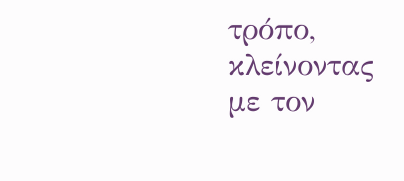τρόπο, κλείνοντας με τον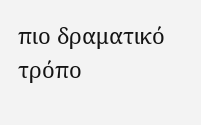πιο δραματικό τρόπο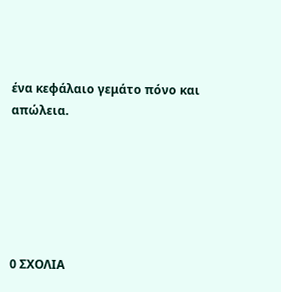ένα κεφάλαιο γεμάτο πόνο και απώλεια.






0 ΣΧΟΛΙΑ